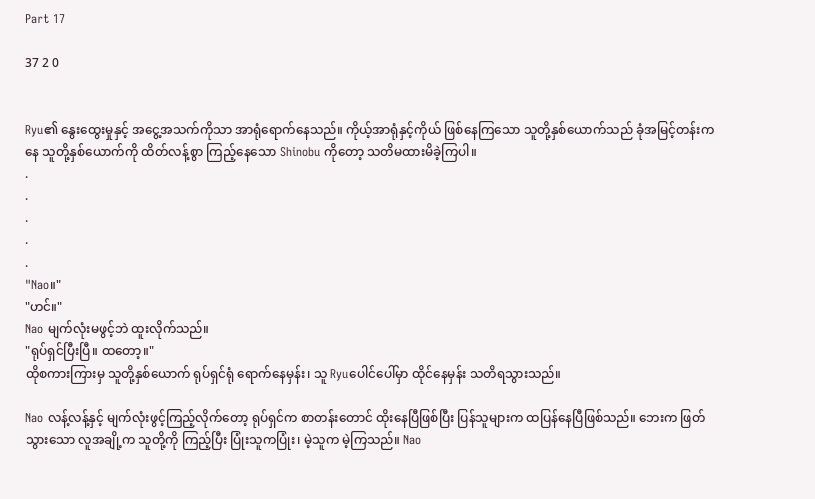Part 17

37 2 0


Ryu၏ နွေးထွေးမှုနှင့် အငွေ့အသက်ကိုသာ အာရုံရောက်နေသည်။ ကိုယ့်အာရုံနှင့်ကိုယ် ဖြစ်နေကြသော သူတို့နှစ်ယောက်သည် ခုံအမြင့်တန်းကနေ သူတို့နှစ်ယောက်ကို ထိတ်လန့်စွာ ကြည့်နေသော Shinobu ကိုတော့ သတိမထားမိခဲ့ကြပါ။
.
.
.
.
.
"Nao။"
"ဟင်။"
Nao မျက်လုံးမဖွင့်ဘဲ ထူးလိုက်သည်။
"ရုပ်ရှင်ပြီးပြီ။ ထတော့။"
ထိုစကားကြားမှ သူတို့နှစ်ယောက် ရုပ်ရှင်ရုံ ရောက်နေမှန်း၊ သူ Ryuပေါင်ပေါ်မှာ ထိုင်နေမှန်း သတိရသွားသည်။

Nao လန့်လန့်နှင့် မျက်လုံးဖွင့်ကြည့်လိုက်တော့ ရုပ်ရှင်က စာတန်းတောင် ထိုးနေပြီဖြစ်ပြီး ပြန်သူများက ထပြန်နေပြီဖြစ်သည်။ ဘေးက ဖြတ်သွားသော လူအချို့က သူတို့ကို ကြည့်ပြီး ပြုံးသူကပြုံး၊ မဲ့သူက မဲ့ကြသည်။ Nao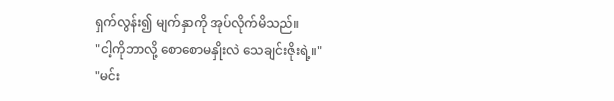ရှက်လွန်း၍ မျက်နှာကို အုပ်လိုက်မိသည်။
"ငါ့ကိုဘာလို့ စောစောမနှိုးလဲ သေချင်းဇိုးရဲ့။"
"မင်း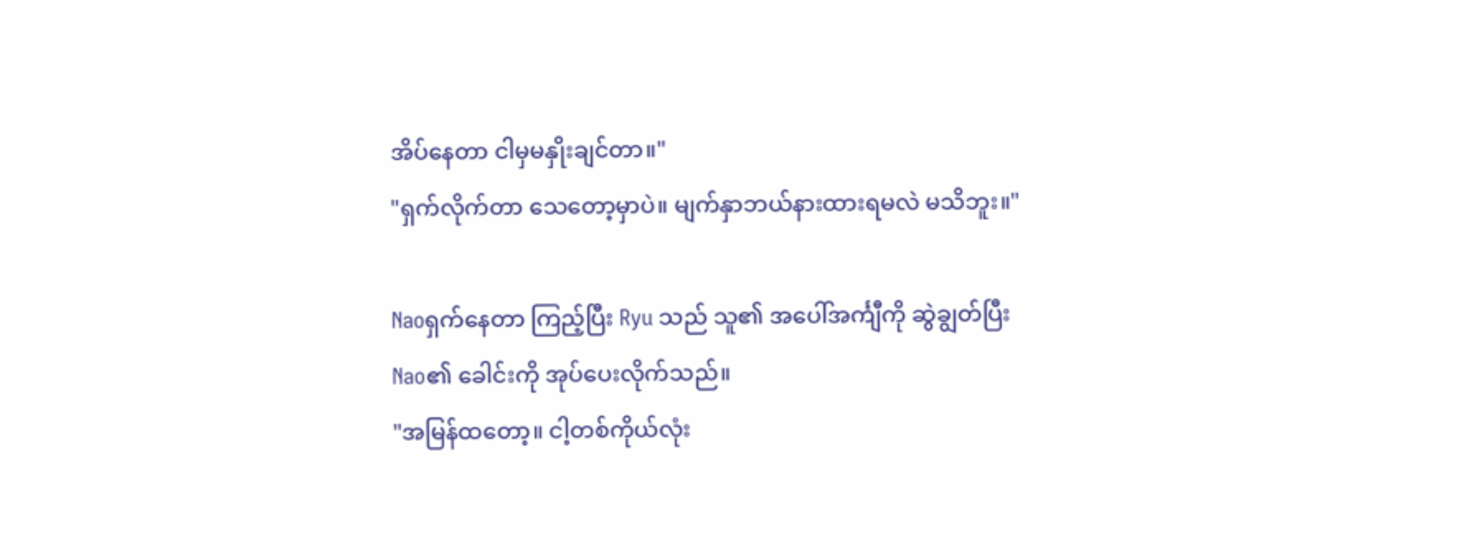အိပ်နေတာ ငါမှမနှိုးချင်တာ။"
"ရှက်လိုက်တာ သေတော့မှာပဲ။ မျက်နှာဘယ်နားထားရမလဲ မသိဘူး။"

Naoရှက်နေတာ ကြည့်ပြီး Ryu သည် သူ၏ အပေါ်အင်္ကျီကို ဆွဲချွတ်ပြီး Nao၏ ခေါင်းကို အုပ်ပေးလိုက်သည်။
"အမြန်ထတော့။ ငါ့တစ်ကိုယ်လုံး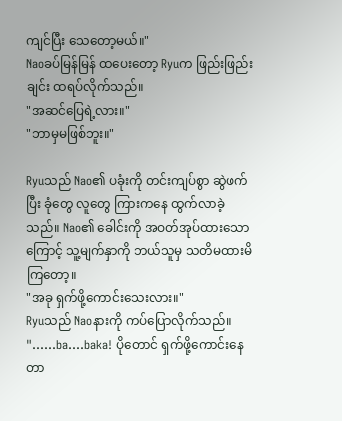ကျင်ပြီး သေတော့မယ်။"
Naoခပ်မြန်မြန် ထပေးတော့ Ryuက ဖြည်းဖြည်းချင်း ထရပ်လိုက်သည်။
"အဆင်ပြေရဲ့လား။"
"ဘာမှမဖြစ်ဘူး။"

Ryuသည် Nao၏ ပခုံးကို တင်းကျပ်စွာ ဆွဲဖက်ပြီး ခုံတွေ လူတွေ ကြားကနေ ထွက်လာခဲ့သည်။ Nao၏ ခေါင်းကို အဝတ်အုပ်ထားသောကြောင့် သူ့မျက်နှာကို ဘယ်သူမှ သတိမထားမိကြတော့။
"အခု ရှက်ဖို့ကောင်းသေးလား။"
Ryuသည် Naoနားကို ကပ်ပြောလိုက်သည်။
"......ba....baka! ပိုတောင် ရှက်ဖို့ကောင်းနေတာ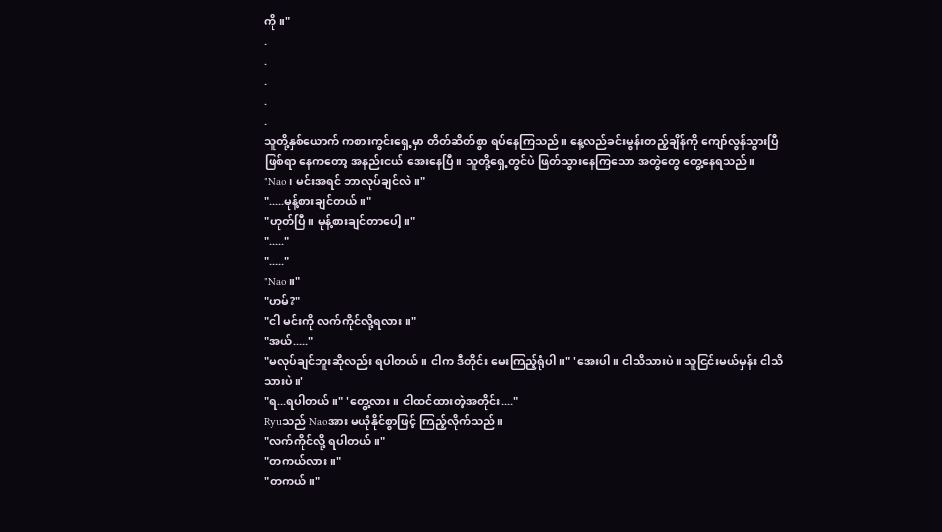ကို။"
.
.
.
.
.
သူတို့နှစ်ယောက် ကစားကွင်းရှေ့မှာ တိတ်ဆိတ်စွာ ရပ်နေကြသည်။ နေ့လည်ခင်းမွန်းတည့်ချိန်ကို ကျော်လွန်သွားပြီဖြစ်ရာ နေကတော့ အနည်းငယ် အေးနေပြီ။ သူတို့ရှေ့တွင်ပဲ ဖြတ်သွားနေကြသော အတွဲတွေ တွေ့နေရသည်။
"Nao၊ မင်းအရင် ဘာလုပ်ချင်လဲ။"
".....မုန့်စားချင်တယ်။"
"ဟုတ်ပြီ။ မုန့်စားချင်တာပေါ့။"
"....."
"....."
"Nao။"
"ဟမ်?"
"ငါ မင်းကို လက်ကိုင်လို့ရလား။"
"အယ်....."
"မလုပ်ချင်ဘူးဆိုလည်း ရပါတယ်။ ငါက ဒီတိုင်း မေးကြည့်ရုံပါ။" 'အေးပါ။ ငါသိသားပဲ။ သူငြင်းမယ်မှန်း ငါသိသားပဲ။'
"ရ...ရပါတယ်။" 'တွေ့လား။ ငါထင်ထားတဲ့အတိုင်း...."
Ryuသည် Naoအား မယုံနိုင်စွာဖြင့် ကြည့်လိုက်သည်။
"လက်ကိုင်လို့ ရပါတယ်။"
"တကယ်လား။"
"တကယ်။"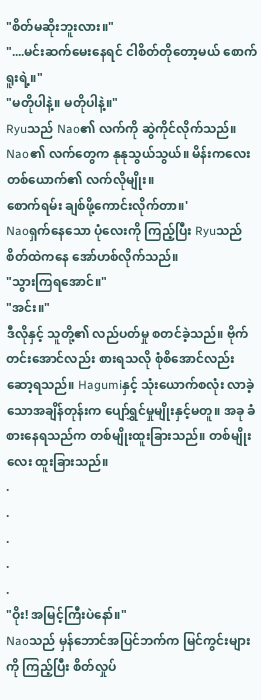"စိတ်မဆိုးဘူးလား။"
"....မင်းဆက်မေးနေရင် ငါစိတ်တိုတော့မယ် စောက်ရူးရဲ့။"
"မတိုပါနဲ့။ မတိုပါနဲ့။"
Ryuသည် Nao၏ လက်ကို ဆွဲကိုင်လိုက်သည်။ Nao၏ လက်တွေက နုနုသွယ်သွယ်။ မိန်းကလေးတစ်ယောက်၏ လက်လိုမျိုး။
စောက်ရမ်း ချစ်ဖို့ကောင်းလိုက်တာ။'
Naoရှက်နေသော ပုံလေးကို ကြည့်ပြီး Ryuသည် စိတ်ထဲကနေ အော်ဟစ်လိုက်သည်။
"သွားကြရအောင်။"
"အင်း။"
ဒီလိုနှင့် သူတို့၏ လည်ပတ်မှု စတင်ခဲ့သည်။ ဗိုက်တင်းအောင်လည်း စားရသလို စုံစိအောင်လည်း ဆော့ရသည်။ Hagumiနှင့် သုံးယောက်စလုံး လာခဲ့သောအချိန်တုန်းက ပျော်ရွှင်မှုမျိုးနှင့်မတူ။ အခု ခံစားနေရသည်က တစ်မျိုးထူးခြားသည်။ တစ်မျိုးလေး ထူးခြားသည်။
.
.
.
.
.
"ဝိုး! အမြင့်ကြီးပဲနော်။"
Naoသည် မှန်ဘောင်အပြင်ဘက်က မြင်ကွင်းများကို ကြည့်ပြီး စိတ်လှုပ်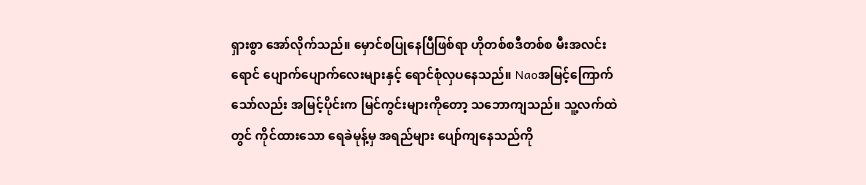ရှားစွာ အော်လိုက်သည်။ မှောင်စပြုနေပြီဖြစ်ရာ ဟိုတစ်စဒီတစ်စ မီးအလင်းရောင် ပျောက်ပျောက်လေးများနှင့် ရောင်စုံလှပနေသည်။ Naoအမြင့်ကြောက်သော်လည်း အမြင့်ပိုင်းက မြင်ကွင်းများကိုတော့ သဘောကျသည်။ သူ့လက်ထဲတွင် ကိုင်ထားသော ရေခဲမုန့်မှ အရည်များ ပျော်ကျနေသည်ကို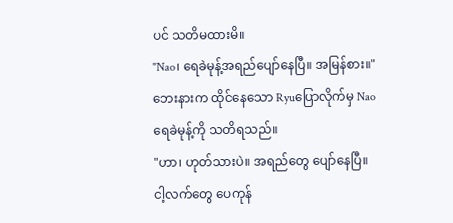ပင် သတိမထားမိ။
"Nao၊ ရေခဲမုန့်အရည်ပျော်နေပြီ။ အမြန်စား။"
ဘေးနားက ထိုင်နေသော Ryuပြောလိုက်မှ Naoရေခဲမုန့်ကို သတိရသည်။
"ဟာ၊ ဟုတ်သားပဲ။ အရည်တွေ ပျော်နေပြီ။ ငါ့လက်တွေ ပေကုန်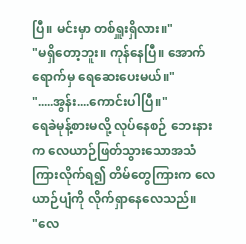ပြီ။ မင်းမှာ တစ်ရှူးရှိလား။"
"မရှိတော့ဘူး။ ကုန်နေပြီ။ အောက်ရောက်မှ ရေဆေးပေးမယ်။"
".....အွန်း....ကောင်းပါပြီ။"
ရေခဲမုန့်စားမလို့ လုပ်နေစဉ် ဘေးနားက လေယာဉ်ဖြတ်သွားသောအသံ ကြားလိုက်ရ၍ တိမ်တွေကြားက လေယာဉ်ပျံကို လိုက်ရှာနေလေသည်။
"လေ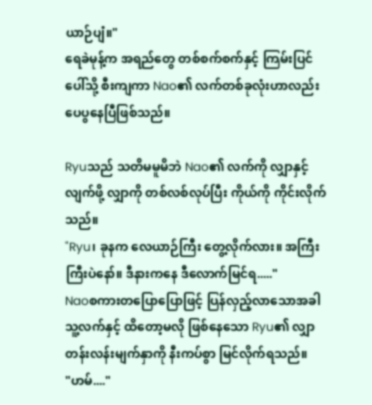ယာဉ်ပျံ။"
ရေခဲမုန့်က အရည်တွေ တစ်စက်စက်နှင့် ကြမ်းပြင်ပေါ်သို့ စီးကျကာ Nao၏ လက်တစ်ခုလုံးဟာလည်း ပေပွနေပြီဖြစ်သည်။

Ryuသည် သတိမမူမိဘဲ Nao၏ လက်ကို လျှာနှင့်လျက်ဖို့ လျှာကို တစ်လစ်လုပ်ပြီး ကိုယ်ကို ကိုင်းလိုက်သည်။
"Ryu၊ ခုနက လေယာဉ်ကြီး တွေ့လိုက်လား။ အကြီးကြီးပဲနော်။ ဒီနားကနေ ဒီလောက်မြင်ရ....."
Naoစကားတပြောပြောဖြင့် ပြန်လှည့်လာသောအခါ သူ့လက်နှင့် ထိတော့မလို ဖြစ်နေသော Ryu၏ လျှာတန်းလန်းမျက်နှာကို နီးကပ်စွာ မြင်လိုက်ရသည်။
"ဟမ်...."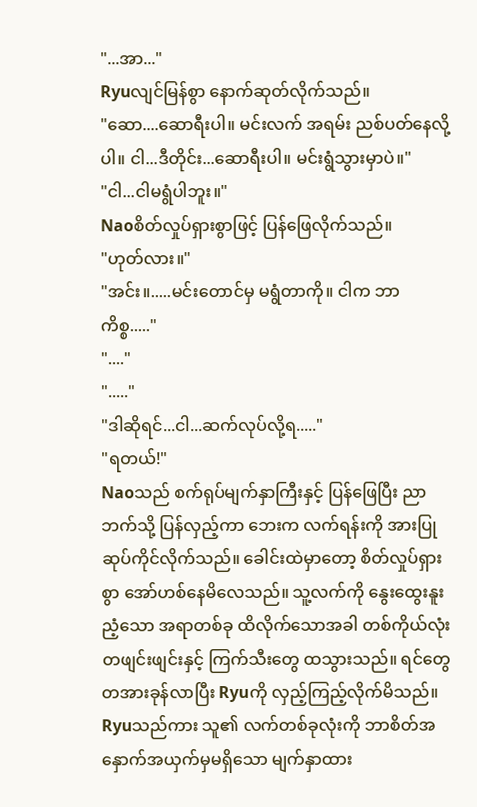"...အာ..."
Ryuလျင်မြန်စွာ နောက်ဆုတ်လိုက်သည်။
"ဆော....ဆောရီးပါ။ မင်းလက် အရမ်း ညစ်ပတ်နေလို့ပါ။ ငါ...ဒီတိုင်း...ဆောရီးပါ။ မင်းရွံသွားမှာပဲ။"
"ငါ...ငါမရွံပါဘူး။"
Naoစိတ်လှုပ်ရှားစွာဖြင့် ပြန်ဖြေလိုက်သည်။
"ဟုတ်လား။"
"အင်း။.....မင်းတောင်မှ မရွံတာကို။ ငါက ဘာကိစ္စ....."
"...."
"....."
"ဒါဆိုရင်...ငါ...ဆက်လုပ်လို့ရ....."
"ရတယ်!"
Naoသည် စက်ရုပ်မျက်နှာကြီးနှင့် ပြန်ဖြေပြီး ညာဘက်သို့ ပြန်လှည့်ကာ ဘေးက လက်ရန်းကို အားပြုဆုပ်ကိုင်လိုက်သည်။ ခေါင်းထဲမှာတော့ စိတ်လှုပ်ရှားစွာ အော်ဟစ်နေမိလေသည်။ သူ့လက်ကို နွေးထွေးနူးညံ့သော အရာတစ်ခု ထိလိုက်သောအခါ တစ်ကိုယ်လုံး တဖျင်းဖျင်းနှင့် ကြက်သီးတွေ ထသွားသည်။ ရင်တွေတအားခုန်လာပြီး Ryuကို လှည့်ကြည့်လိုက်မိသည်။ Ryuသည်ကား သူ၏ လက်တစ်ခုလုံးကို ဘာစိတ်အနှောက်အယှက်မှမရှိသော မျက်နှာထား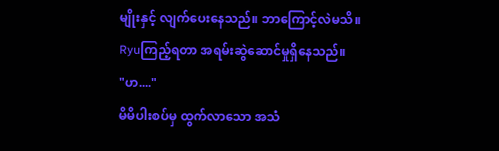မျိုးနှင့် လျက်ပေးနေသည်။ ဘာကြောင့်လဲမသိ။ Ryuကြည့်ရတာ အရမ်းဆွဲဆောင်မှုရှိနေသည်။
"ဟ...."
မိမိပါးစပ်မှ ထွက်လာသော အသံ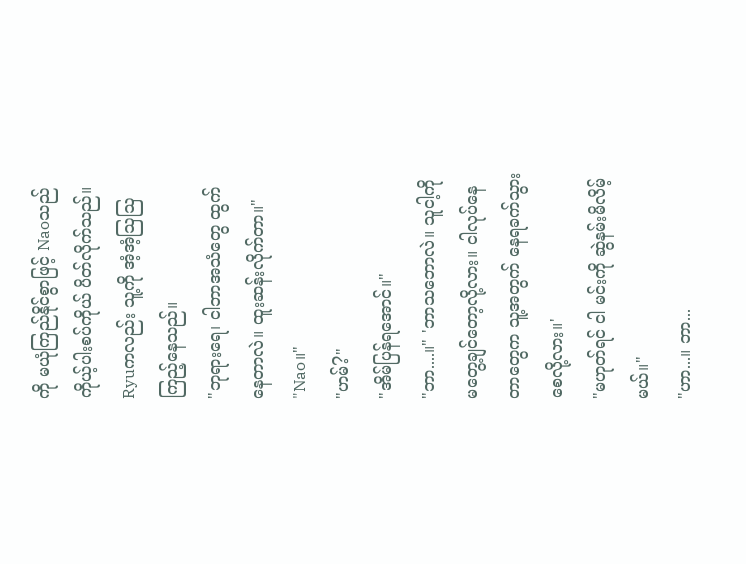ကို မယုံကြည်နိုင်စွာဖြင့် Naoသည် ကိုယ့်ပါးစပ်ကိုယ် ပိတ်လိုက်သည်။ Ryuကလည်း သူ့ကို အံ့အံ့ဩဩ ကြည့်နေသည်။
"ဘုရားရေ၊ ငါဘာအသံတွေ ထွက်နေတာလဲ။ ထူးဆန်းလိုက်တာ။"
"Nao။"
"ဟမ်?"
"အိမ်ပြန်ရအောင်။"
"ဘာ....။" 'ဘာသဘောလဲ။ သူငါ့ကို မတွေ့ချင်တော့လို့လား။ ငါလုပ်နေတာတွေက သူ့အတွက် နေရခက်သွားစေလို့လား။'
"မဟုတ်ရင် ငါ မင်းကို ဆွဲနမ်းမိလိမ့်မယ်။"
"ဟာ...။ ဘာ...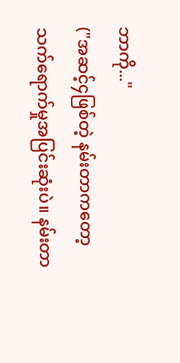ဘာကို..."
("အဆင့်၄ဖြစ်တဲ့ နမ်းတာကတော့ သက်ရောက်မှုအပြင်းဆုံးပဲ။ နမ်းတာ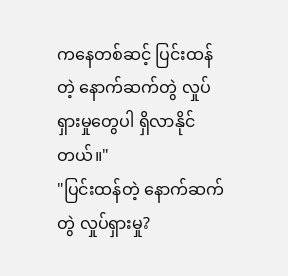ကနေတစ်ဆင့် ပြင်းထန်တဲ့ နောက်ဆက်တွဲ လှုပ်ရှားမှုတွေပါ ရှိလာနိုင်တယ်။"
"ပြင်းထန်တဲ့ နောက်ဆက်တွဲ လှုပ်ရှားမှု?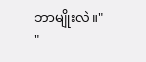ဘာမျိုးလဲ။"
"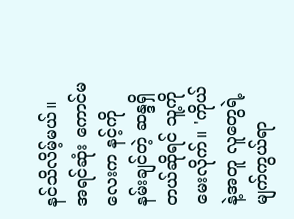နင်သိလိမ့်မယ်။ အရင်ဆုံး ကောင်မလေးက နင့်ကို နမ်းချင်တဲ့ ဆန္ဒရှိတယ်ဆိုရင် သူ့ကိုမေးလိုက်။ 'ကိုယ်နဲ့အတူ လူတွေရဲ့ မျက်ကွယ်ရာ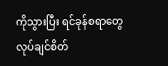ကိုသွားပြီး ရင်ခုန်စရာတွေ လုပ်ချင်စိတ်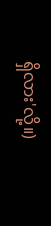ရှိလား'လို့။)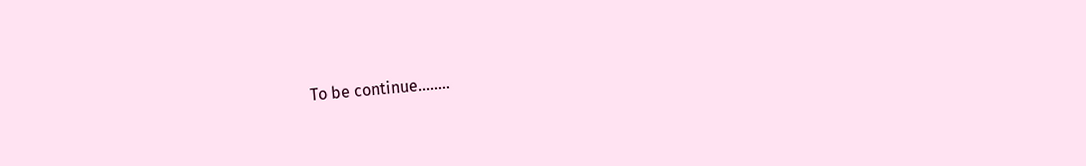To be continue........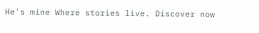He's mine Where stories live. Discover now